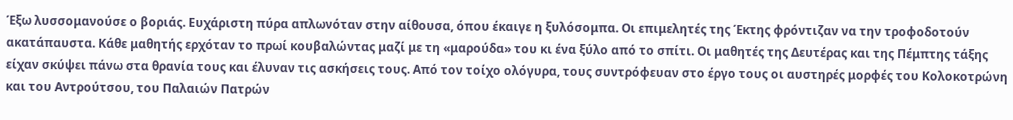Έξω λυσσομανούσε ο βοριάς. Ευχάριστη πύρα απλωνόταν στην αίθουσα, όπου έκαιγε η ξυλόσομπα. Οι επιμελητές της Έκτης φρόντιζαν να την τροφοδοτούν ακατάπαυστα. Κάθε μαθητής ερχόταν το πρωί κουβαλώντας μαζί με τη «μαρούδα» του κι ένα ξύλο από το σπίτι. Οι μαθητές της Δευτέρας και της Πέμπτης τάξης είχαν σκύψει πάνω στα θρανία τους και έλυναν τις ασκήσεις τους. Από τον τοίχο ολόγυρα, τους συντρόφευαν στο έργο τους οι αυστηρές μορφές του Κολοκοτρώνη και του Αντρούτσου, του Παλαιών Πατρών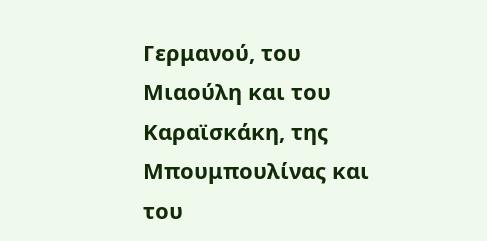Γερμανού, του Μιαούλη και του Καραϊσκάκη, της Μπουμπουλίνας και του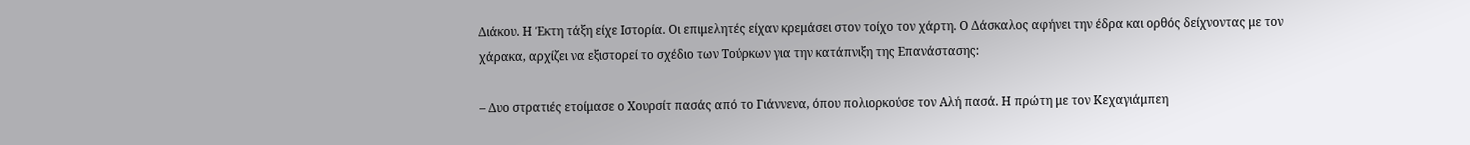Διάκου. Η Έκτη τάξη είχε Ιστορία. Οι επιμελητές είχαν κρεμάσει στον τοίχο τον χάρτη. Ο Δάσκαλος αφήνει την έδρα και ορθός δείχνοντας με τον χάρακα, αρχίζει να εξιστορεί το σχέδιο των Τούρκων για την κατάπνιξη της Επανάστασης:

– Δυο στρατιές ετοίμασε ο Χουρσίτ πασάς από το Γιάννενα, όπου πολιορκούσε τον Αλή πασά. Η πρώτη με τον Κεχαγιάμπεη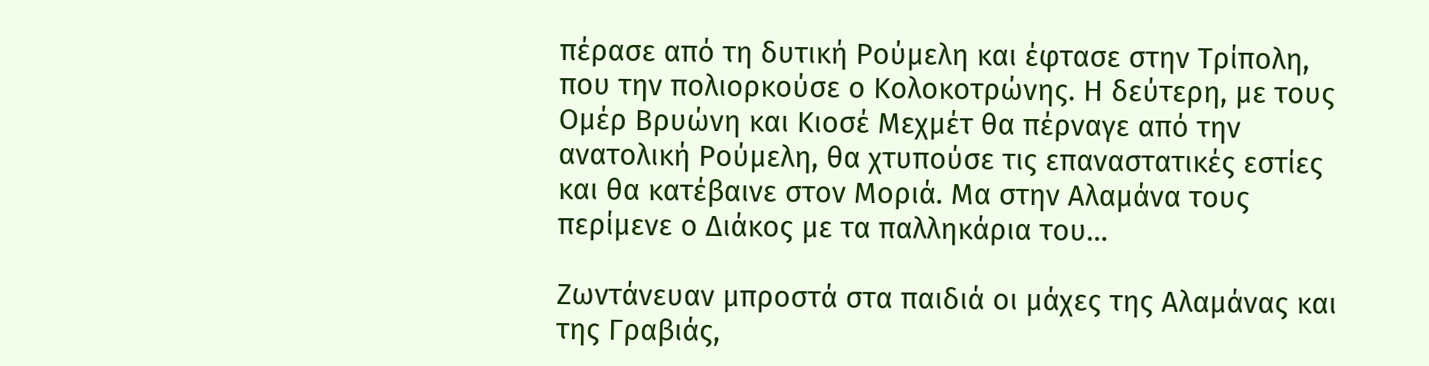πέρασε από τη δυτική Ρούμελη και έφτασε στην Τρίπολη, που την πολιορκούσε ο Κολοκοτρώνης. Η δεύτερη, με τους Ομέρ Βρυώνη και Κιοσέ Μεχμέτ θα πέρναγε από την ανατολική Ρούμελη, θα χτυπούσε τις επαναστατικές εστίες και θα κατέβαινε στον Μοριά. Μα στην Αλαμάνα τους περίμενε ο Διάκος με τα παλληκάρια του…

Ζωντάνευαν μπροστά στα παιδιά οι μάχες της Αλαμάνας και της Γραβιάς,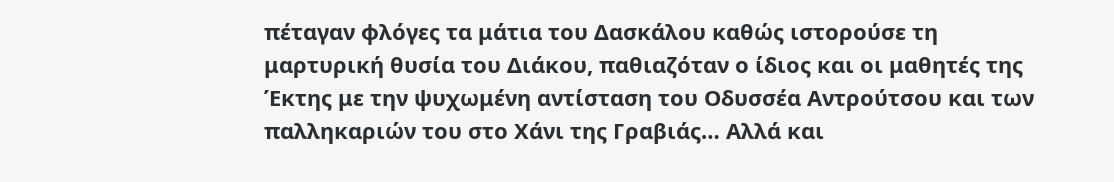πέταγαν φλόγες τα μάτια του Δασκάλου καθώς ιστορούσε τη μαρτυρική θυσία του Διάκου, παθιαζόταν ο ίδιος και οι μαθητές της Έκτης με την ψυχωμένη αντίσταση του Οδυσσέα Αντρούτσου και των παλληκαριών του στο Χάνι της Γραβιάς… Αλλά και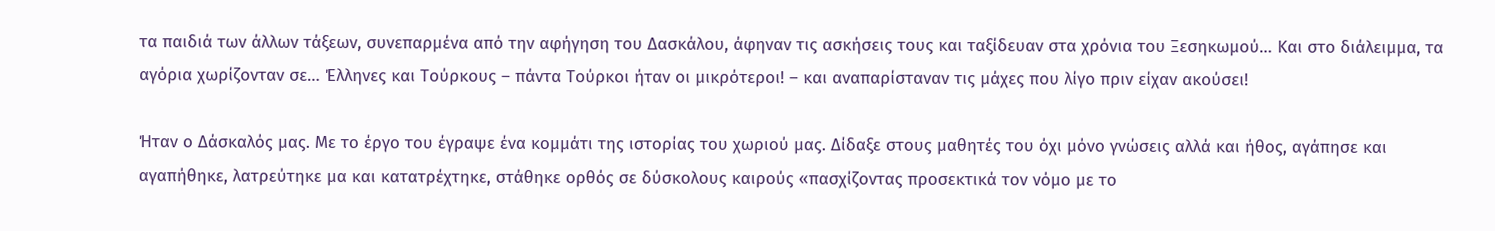τα παιδιά των άλλων τάξεων, συνεπαρμένα από την αφήγηση του Δασκάλου, άφηναν τις ασκήσεις τους και ταξίδευαν στα χρόνια του Ξεσηκωμού… Και στο διάλειμμα, τα αγόρια χωρίζονταν σε… Έλληνες και Τούρκους – πάντα Τούρκοι ήταν οι μικρότεροι! – και αναπαρίσταναν τις μάχες που λίγο πριν είχαν ακούσει!

Ήταν ο Δάσκαλός μας. Με το έργο του έγραψε ένα κομμάτι της ιστορίας του χωριού μας. Δίδαξε στους μαθητές του όχι μόνο γνώσεις αλλά και ήθος, αγάπησε και αγαπήθηκε, λατρεύτηκε μα και κατατρέχτηκε, στάθηκε ορθός σε δύσκολους καιρούς «πασχίζοντας προσεκτικά τον νόμο με το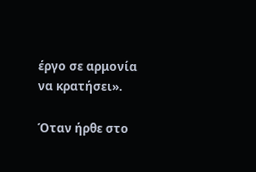έργο σε αρμονία να κρατήσει».

Όταν ήρθε στο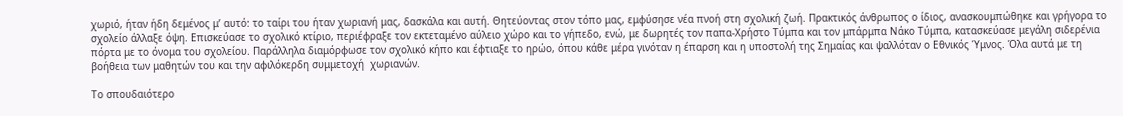χωριό, ήταν ήδη δεμένος μ’ αυτό: το ταίρι του ήταν χωριανή μας, δασκάλα και αυτή. Θητεύοντας στον τόπο μας, εμφύσησε νέα πνοή στη σχολική ζωή. Πρακτικός άνθρωπος ο ίδιος, ανασκουμπώθηκε και γρήγορα το σχολείο άλλαξε όψη. Επισκεύασε το σχολικό κτίριο, περιέφραξε τον εκτεταμένο αύλειο χώρο και το γήπεδο, ενώ, με δωρητές τον παπα-Χρήστο Τύμπα και τον μπάρμπα Νάκο Τύμπα, κατασκεύασε μεγάλη σιδερένια πόρτα με το όνομα του σχολείου. Παράλληλα διαμόρφωσε τον σχολικό κήπο και έφτιαξε το ηρώο, όπου κάθε μέρα γινόταν η έπαρση και η υποστολή της Σημαίας και ψαλλόταν ο Εθνικός Ύμνος. Όλα αυτά με τη βοήθεια των μαθητών του και την αφιλόκερδη συμμετοχή  χωριανών.

Το σπουδαιότερο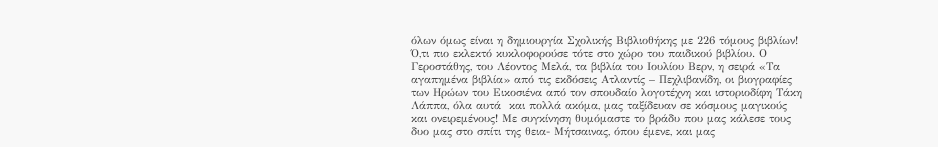όλων όμως είναι η δημιουργία Σχολικής Βιβλιοθήκης με 226 τόμους βιβλίων! Ό,τι πιο εκλεκτό κυκλοφορούσε τότε στο χώρο του παιδικού βιβλίου. Ο Γεροστάθης, του Λέοντος Μελά, τα βιβλία του Ιουλίου Βερν, η σειρά «Τα αγαπημένα βιβλία» από τις εκδόσεις Ατλαντίς – Πεχλιβανίδη, οι βιογραφίες των Ηρώων του Εικοσιένα από τον σπουδαίο λογοτέχνη και ιστοριοδίφη Τάκη Λάππα, όλα αυτά  και πολλά ακόμα, μας ταξίδευαν σε κόσμους μαγικούς και ονειρεμένους! Με συγκίνηση θυμόμαστε το βράδυ που μας κάλεσε τους δυο μας στο σπίτι της θεια- Μήτσαινας, όπου έμενε, και μας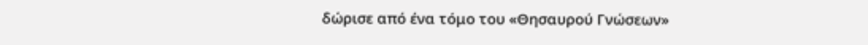δώρισε από ένα τόμο του «Θησαυρού Γνώσεων»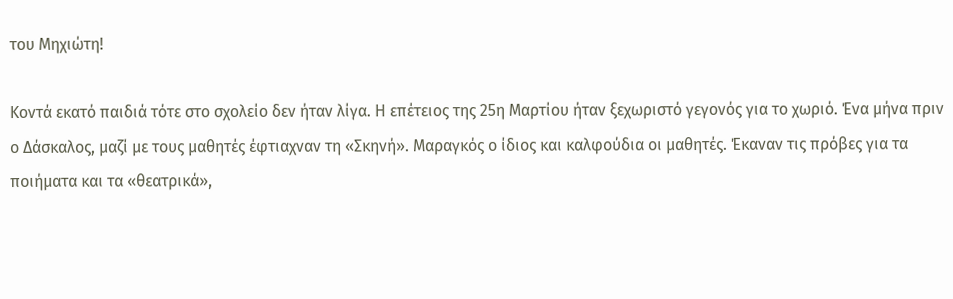του Μηχιώτη!

Κοντά εκατό παιδιά τότε στο σχολείο δεν ήταν λίγα. Η επέτειος της 25η Μαρτίου ήταν ξεχωριστό γεγονός για το χωριό. Ένα μήνα πριν ο Δάσκαλος, μαζί με τους μαθητές έφτιαχναν τη «Σκηνή». Μαραγκός ο ίδιος και καλφούδια οι μαθητές. Έκαναν τις πρόβες για τα ποιήματα και τα «θεατρικά»,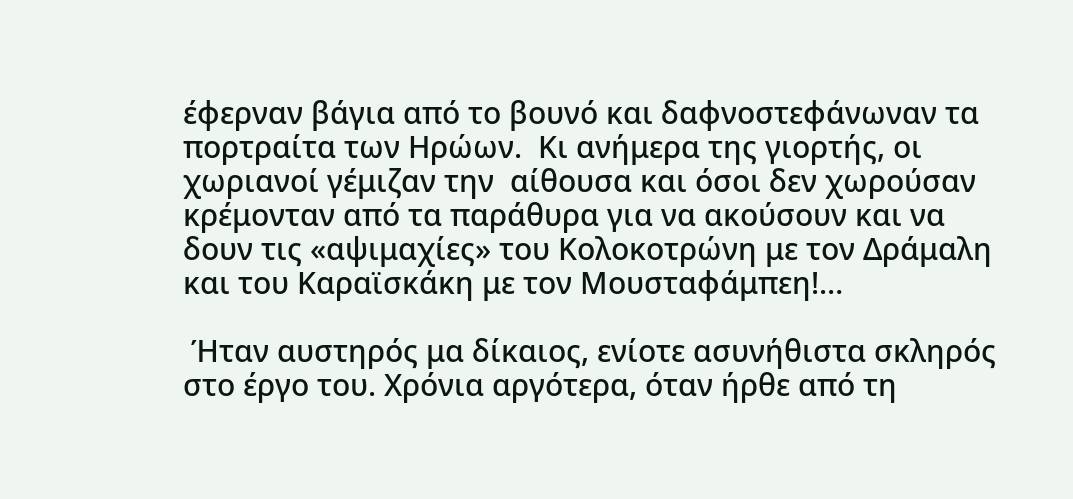έφερναν βάγια από το βουνό και δαφνοστεφάνωναν τα πορτραίτα των Ηρώων.  Κι ανήμερα της γιορτής, οι χωριανοί γέμιζαν την  αίθουσα και όσοι δεν χωρούσαν κρέμονταν από τα παράθυρα για να ακούσουν και να δουν τις «αψιμαχίες» του Κολοκοτρώνη με τον Δράμαλη και του Καραϊσκάκη με τον Μουσταφάμπεη!…

 Ήταν αυστηρός μα δίκαιος, ενίοτε ασυνήθιστα σκληρός στο έργο του. Χρόνια αργότερα, όταν ήρθε από τη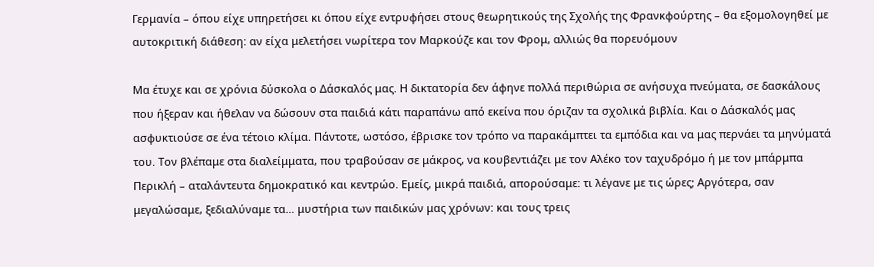Γερμανία – όπου είχε υπηρετήσει κι όπου είχε εντρυφήσει στους θεωρητικούς της Σχολής της Φρανκφούρτης – θα εξομολογηθεί με αυτοκριτική διάθεση: αν είχα μελετήσει νωρίτερα τον Μαρκούζε και τον Φρομ, αλλιώς θα πορευόμουν

Μα έτυχε και σε χρόνια δύσκολα ο Δάσκαλός μας. Η δικτατορία δεν άφηνε πολλά περιθώρια σε ανήσυχα πνεύματα, σε δασκάλους που ήξεραν και ήθελαν να δώσουν στα παιδιά κάτι παραπάνω από εκείνα που όριζαν τα σχολικά βιβλία. Και ο Δάσκαλός μας ασφυκτιούσε σε ένα τέτοιο κλίμα. Πάντοτε, ωστόσο, έβρισκε τον τρόπο να παρακάμπτει τα εμπόδια και να μας περνάει τα μηνύματά του. Τον βλέπαμε στα διαλείμματα, που τραβούσαν σε μάκρος, να κουβεντιάζει με τον Αλέκο τον ταχυδρόμο ή με τον μπάρμπα Περικλή – αταλάντευτα δημοκρατικό και κεντρώο. Εμείς, μικρά παιδιά, απορούσαμε: τι λέγανε με τις ώρες; Αργότερα, σαν μεγαλώσαμε, ξεδιαλύναμε τα… μυστήρια των παιδικών μας χρόνων: και τους τρεις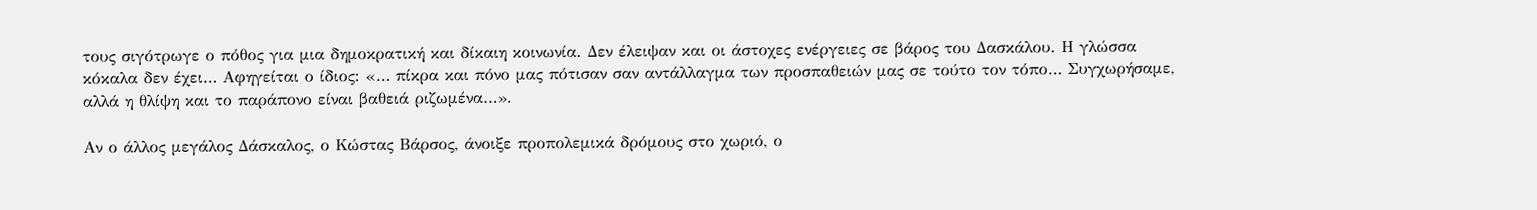τους σιγότρωγε ο πόθος για μια δημοκρατική και δίκαιη κοινωνία. Δεν έλειψαν και οι άστοχες ενέργειες σε βάρος του Δασκάλου. Η γλώσσα κόκαλα δεν έχει… Αφηγείται ο ίδιος: «… πίκρα και πόνο μας πότισαν σαν αντάλλαγμα των προσπαθειών μας σε τούτο τον τόπο… Συγχωρήσαμε, αλλά η θλίψη και το παράπονο είναι βαθειά ριζωμένα…».

Αν ο άλλος μεγάλος Δάσκαλος, ο Κώστας Βάρσος, άνοιξε προπολεμικά δρόμους στο χωριό, ο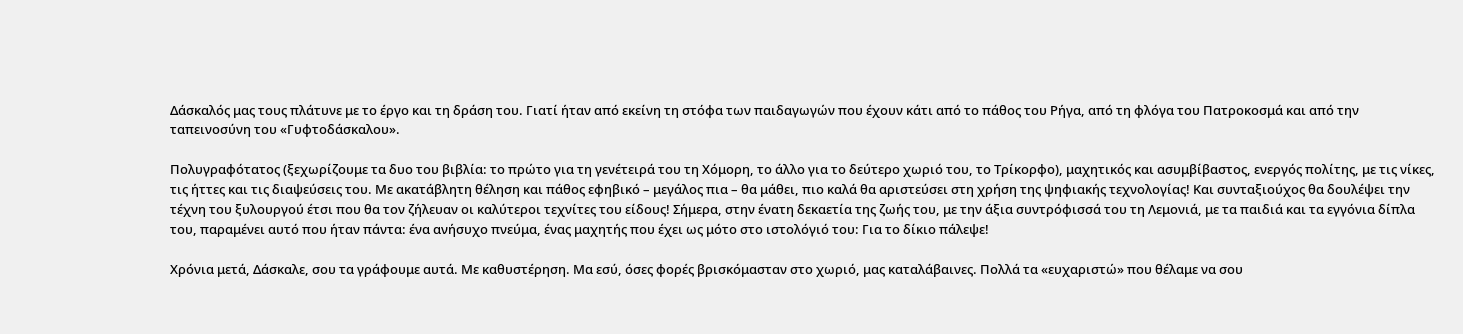Δάσκαλός μας τους πλάτυνε με το έργο και τη δράση του. Γιατί ήταν από εκείνη τη στόφα των παιδαγωγών που έχουν κάτι από το πάθος του Ρήγα, από τη φλόγα του Πατροκοσμά και από την ταπεινοσύνη του «Γυφτοδάσκαλου».

Πολυγραφότατος (ξεχωρίζουμε τα δυο του βιβλία: το πρώτο για τη γενέτειρά του τη Χόμορη, το άλλο για το δεύτερο χωριό του, το Τρίκορφο), μαχητικός και ασυμβίβαστος, ενεργός πολίτης, με τις νίκες, τις ήττες και τις διαψεύσεις του. Με ακατάβλητη θέληση και πάθος εφηβικό – μεγάλος πια – θα μάθει, πιο καλά θα αριστεύσει στη χρήση της ψηφιακής τεχνολογίας! Και συνταξιούχος θα δουλέψει την τέχνη του ξυλουργού έτσι που θα τον ζήλευαν οι καλύτεροι τεχνίτες του είδους! Σήμερα, στην ένατη δεκαετία της ζωής του, με την άξια συντρόφισσά του τη Λεμονιά, με τα παιδιά και τα εγγόνια δίπλα του, παραμένει αυτό που ήταν πάντα: ένα ανήσυχο πνεύμα, ένας μαχητής που έχει ως μότο στο ιστολόγιό του: Για το δίκιο πάλεψε!

Χρόνια μετά, Δάσκαλε, σου τα γράφουμε αυτά. Με καθυστέρηση. Μα εσύ, όσες φορές βρισκόμασταν στο χωριό, μας καταλάβαινες. Πολλά τα «ευχαριστώ» που θέλαμε να σου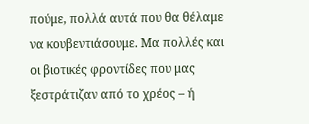πούμε, πολλά αυτά που θα θέλαμε να κουβεντιάσουμε. Μα πολλές και οι βιοτικές φροντίδες που μας ξεστράτιζαν από το χρέος – ή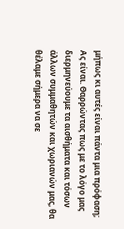μήπως κι αυτές είναι πάντα μια πρόφαση; Ας είναι. Θαρρώντας πως με το λόγο μας διερμηνεύουμε τα αισθήματα και τόσων άλλων συμμαθητών και χωριανών μας, θα θέλαμε σήμερα να σε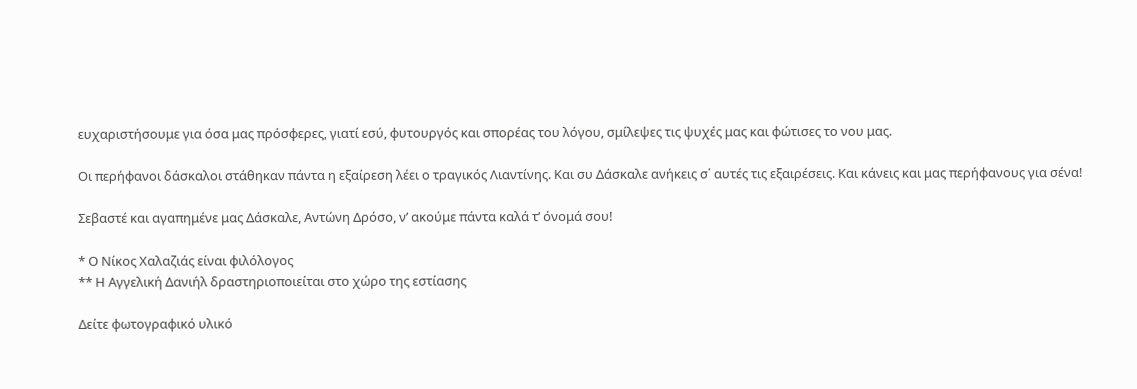ευχαριστήσουμε για όσα μας πρόσφερες, γιατί εσύ, φυτουργός και σπορέας του λόγου, σμίλεψες τις ψυχές μας και φώτισες το νου μας.

Οι περήφανοι δάσκαλοι στάθηκαν πάντα η εξαίρεση λέει ο τραγικός Λιαντίνης. Και συ Δάσκαλε ανήκεις σ΄ αυτές τις εξαιρέσεις. Και κάνεις και μας περήφανους για σένα!

Σεβαστέ και αγαπημένε μας Δάσκαλε, Αντώνη Δρόσο, ν’ ακούμε πάντα καλά τ’ όνομά σου!

* Ο Νίκος Χαλαζιάς είναι φιλόλογος
** Η Αγγελική Δανιήλ δραστηριοποιείται στο χώρο της εστίασης

Δείτε φωτογραφικό υλικό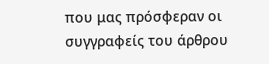που μας πρόσφεραν οι συγγραφείς του άρθρου